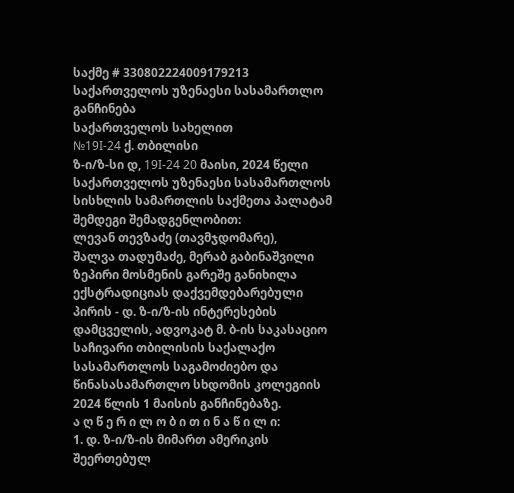საქმე # 330802224009179213
საქართველოს უზენაესი სასამართლო
განჩინება
საქართველოს სახელით
№19I-24 ქ. თბილისი
ზ-ი/ზ-სი დ, 19I-24 20 მაისი, 2024 წელი
საქართველოს უზენაესი სასამართლოს სისხლის სამართლის საქმეთა პალატამ შემდეგი შემადგენლობით:
ლევან თევზაძე (თავმჯდომარე),
შალვა თადუმაძე, მერაბ გაბინაშვილი
ზეპირი მოსმენის გარეშე განიხილა ექსტრადიციას დაქვემდებარებული პირის - დ. ზ-ი/ზ-ის ინტერესების დამცველის, ადვოკატ მ. ბ-ის საკასაციო საჩივარი თბილისის საქალაქო სასამართლოს საგამოძიებო და წინასასამართლო სხდომის კოლეგიის 2024 წლის 1 მაისის განჩინებაზე.
ა ღ წ ე რ ი ლ ო ბ ი თ ი ნ ა წ ი ლ ი:
1. დ. ზ-ი/ზ-ის მიმართ ამერიკის შეერთებულ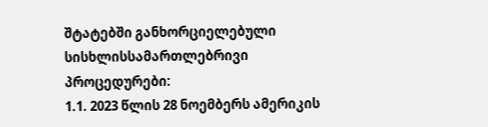შტატებში განხორციელებული სისხლისსამართლებრივი პროცედურები:
1.1. 2023 წლის 28 ნოემბერს ამერიკის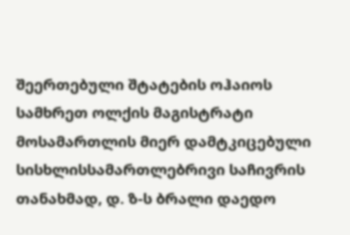შეერთებული შტატების ოჰაიოს სამხრეთ ოლქის მაგისტრატი მოსამართლის მიერ დამტკიცებული სისხლისსამართლებრივი საჩივრის თანახმად, დ. ზ-ს ბრალი დაედო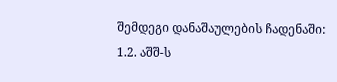შემდეგი დანაშაულების ჩადენაში:
1.2. აშშ-ს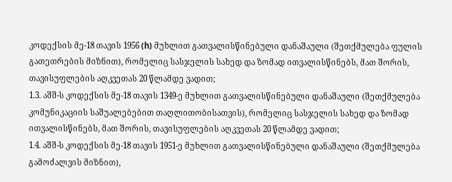კოდექსის მე-18 თავის 1956 (h) მუხლით გათვალისწინებული დანაშაული (შეთქმულება ფულის გათეთრების მიზნით), რომელიც სასჯელის სახედ და ზომად ითვალისწინებს, მათ შორის, თავისუფლების აღკვეთას 20 წლამდე ვადით;
1.3. აშშ-ს კოდექსის მე-18 თავის 1349-ე მუხლით გათვალისწინებული დანაშაული (შეთქმულება კომუნიკაციის საშუალებებით თაღლითობისათვის), რომელიც სასჯელის სახედ და ზომად ითვალისწინებს, მათ შორის, თავისუფლების აღკვეთას 20 წლამდე ვადით;
1.4. აშშ-ს კოდექსის მე-18 თავის 1951-ე მუხლით გათვალისწინებული დანაშაული (შეთქმულება გამოძალვის მიზნით),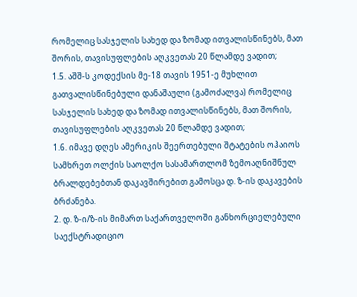რომელიც სასჯელის სახედ და ზომად ითვალისწინებს, მათ შორის, თავისუფლების აღკვეთას 20 წლამდე ვადით;
1.5. აშშ-ს კოდექსის მე-18 თავის 1951-ე მუხლით გათვალისწინებული დანაშაული (გამოძალვა) რომელიც სასჯელის სახედ და ზომად ითვალისწინებს, მათ შორის, თავისუფლების აღკვეთას 20 წლამდე ვადით;
1.6. იმავე დღეს ამერიკის შეერთებული შტატების ოჰაიოს სამხრეთ ოლქის საოლქო სასამართლომ ზემოაღნიშნულ ბრალდებებთან დაკავშირებით გამოსცა დ. ზ-ის დაკავების ბრძანება.
2. დ. ზ-ი/ზ-ის მიმართ საქართველოში განხორციელებული საექსტრადიციო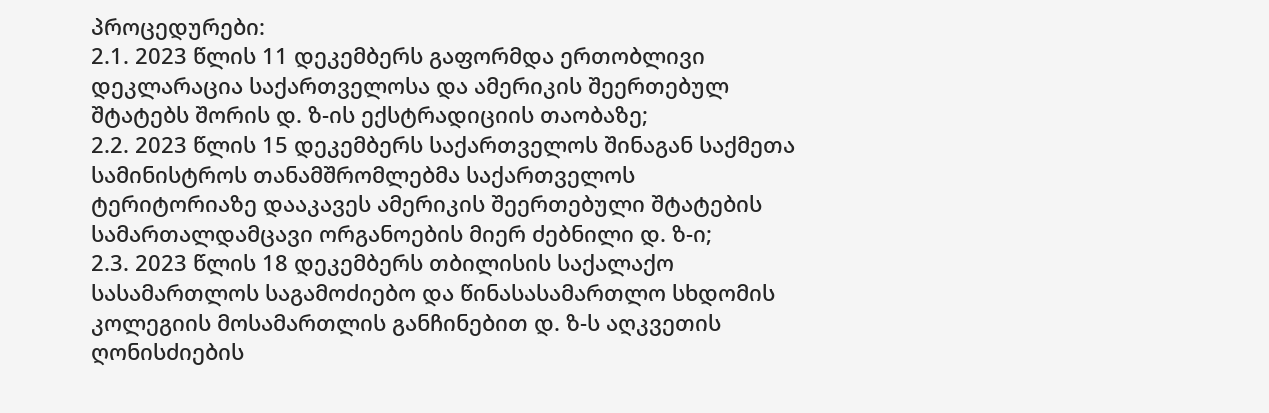პროცედურები:
2.1. 2023 წლის 11 დეკემბერს გაფორმდა ერთობლივი დეკლარაცია საქართველოსა და ამერიკის შეერთებულ შტატებს შორის დ. ზ-ის ექსტრადიციის თაობაზე;
2.2. 2023 წლის 15 დეკემბერს საქართველოს შინაგან საქმეთა სამინისტროს თანამშრომლებმა საქართველოს ტერიტორიაზე დააკავეს ამერიკის შეერთებული შტატების სამართალდამცავი ორგანოების მიერ ძებნილი დ. ზ-ი;
2.3. 2023 წლის 18 დეკემბერს თბილისის საქალაქო სასამართლოს საგამოძიებო და წინასასამართლო სხდომის კოლეგიის მოსამართლის განჩინებით დ. ზ-ს აღკვეთის ღონისძიების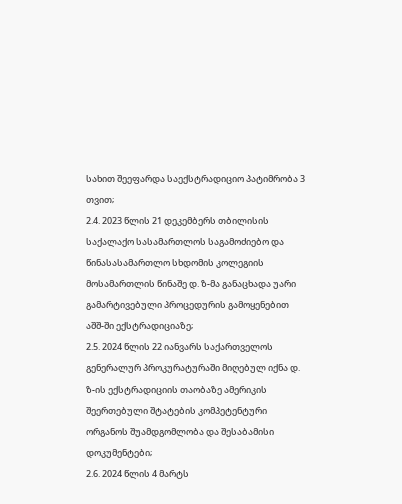სახით შეეფარდა საექსტრადიციო პატიმრობა 3 თვით;
2.4. 2023 წლის 21 დეკემბერს თბილისის საქალაქო სასამართლოს საგამოძიებო და წინასასამართლო სხდომის კოლეგიის მოსამართლის წინაშე დ. ზ-მა განაცხადა უარი გამარტივებული პროცედურის გამოყენებით აშშ-ში ექსტრადიციაზე;
2.5. 2024 წლის 22 იანვარს საქართველოს გენერალურ პროკურატურაში მიღებულ იქნა დ. ზ-ის ექსტრადიციის თაობაზე ამერიკის შეერთებული შტატების კომპეტენტური ორგანოს შუამდგომლობა და შესაბამისი დოკუმენტები;
2.6. 2024 წლის 4 მარტს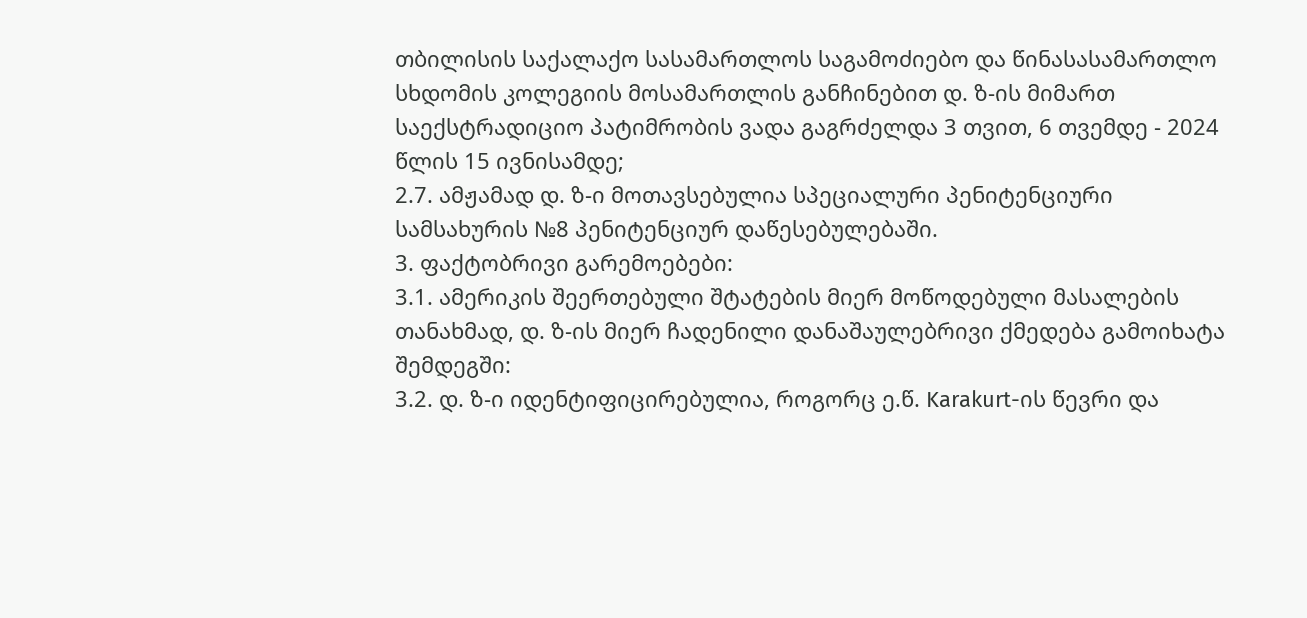თბილისის საქალაქო სასამართლოს საგამოძიებო და წინასასამართლო სხდომის კოლეგიის მოსამართლის განჩინებით დ. ზ-ის მიმართ საექსტრადიციო პატიმრობის ვადა გაგრძელდა 3 თვით, 6 თვემდე - 2024 წლის 15 ივნისამდე;
2.7. ამჟამად დ. ზ-ი მოთავსებულია სპეციალური პენიტენციური სამსახურის №8 პენიტენციურ დაწესებულებაში.
3. ფაქტობრივი გარემოებები:
3.1. ამერიკის შეერთებული შტატების მიერ მოწოდებული მასალების თანახმად, დ. ზ-ის მიერ ჩადენილი დანაშაულებრივი ქმედება გამოიხატა შემდეგში:
3.2. დ. ზ-ი იდენტიფიცირებულია, როგორც ე.წ. Karakurt-ის წევრი და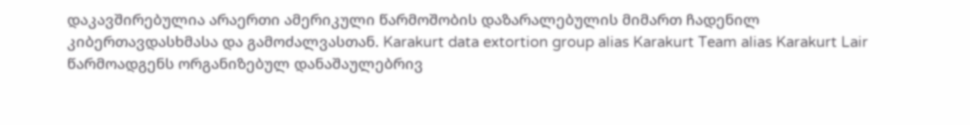დაკავშირებულია არაერთი ამერიკული წარმოშობის დაზარალებულის მიმართ ჩადენილ კიბერთავდასხმასა და გამოძალვასთან. Karakurt data extortion group alias Karakurt Team alias Karakurt Lair წარმოადგენს ორგანიზებულ დანაშაულებრივ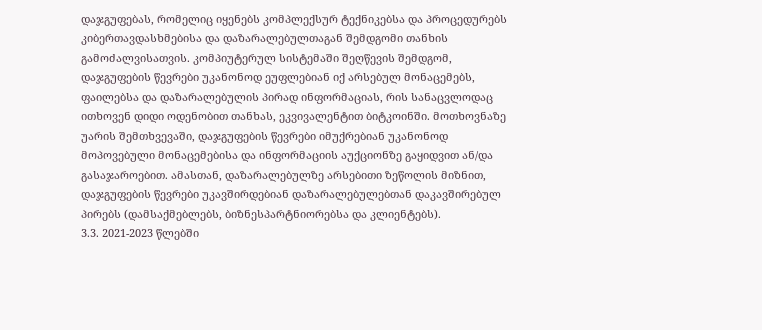დაჯგუფებას, რომელიც იყენებს კომპლექსურ ტექნიკებსა და პროცედურებს კიბერთავდასხმებისა და დაზარალებულთაგან შემდგომი თანხის გამოძალვისათვის. კომპიუტერულ სისტემაში შეღწევის შემდგომ, დაჯგუფების წევრები უკანონოდ ეუფლებიან იქ არსებულ მონაცემებს, ფაილებსა და დაზარალებულის პირად ინფორმაციას, რის სანაცვლოდაც ითხოვენ დიდი ოდენობით თანხას, ეკვივალენტით ბიტკოინში. მოთხოვნაზე უარის შემთხვევაში, დაჯგუფების წევრები იმუქრებიან უკანონოდ მოპოვებული მონაცემებისა და ინფორმაციის აუქციონზე გაყიდვით ან/და გასაჯაროებით. ამასთან, დაზარალებულზე არსებითი ზეწოლის მიზნით, დაჯგუფების წევრები უკავშირდებიან დაზარალებულებთან დაკავშირებულ პირებს (დამსაქმებლებს, ბიზნესპარტნიორებსა და კლიენტებს).
3.3. 2021-2023 წლებში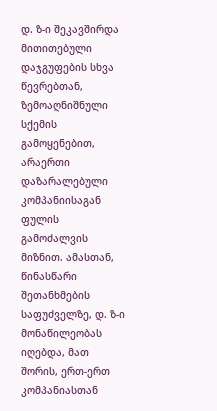დ. ზ-ი შეკავშირდა მითითებული დაჯგუფების სხვა წევრებთან, ზემოაღნიშნული სქემის გამოყენებით, არაერთი დაზარალებული კომპანიისაგან ფულის გამოძალვის მიზნით. ამასთან, წინასწარი შეთანხმების საფუძველზე, დ. ზ-ი მონაწილეობას იღებდა, მათ შორის, ერთ-ერთ კომპანიასთან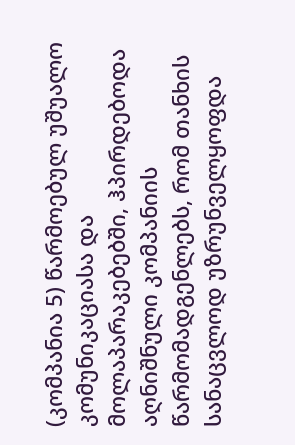(კომპანია 5) წარმოებულ უშუალო კომუნიკაციასა და მოლაპარაკებებში, ჰპირდებოდა აღნიშნული კომპანიის წარმომადგენლებს, რომ თანხის სანაცვლოდ უზრუნველყოფდა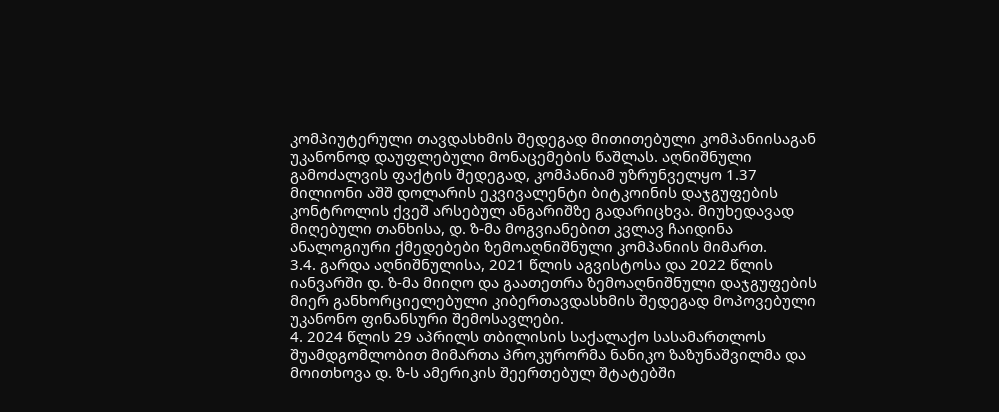კომპიუტერული თავდასხმის შედეგად მითითებული კომპანიისაგან უკანონოდ დაუფლებული მონაცემების წაშლას. აღნიშნული გამოძალვის ფაქტის შედეგად, კომპანიამ უზრუნველყო 1.37 მილიონი აშშ დოლარის ეკვივალენტი ბიტკოინის დაჯგუფების კონტროლის ქვეშ არსებულ ანგარიშზე გადარიცხვა. მიუხედავად მიღებული თანხისა, დ. ზ-მა მოგვიანებით კვლავ ჩაიდინა ანალოგიური ქმედებები ზემოაღნიშნული კომპანიის მიმართ.
3.4. გარდა აღნიშნულისა, 2021 წლის აგვისტოსა და 2022 წლის იანვარში დ. ზ-მა მიიღო და გაათეთრა ზემოაღნიშნული დაჯგუფების მიერ განხორციელებული კიბერთავდასხმის შედეგად მოპოვებული უკანონო ფინანსური შემოსავლები.
4. 2024 წლის 29 აპრილს თბილისის საქალაქო სასამართლოს შუამდგომლობით მიმართა პროკურორმა ნანიკო ზაზუნაშვილმა და მოითხოვა დ. ზ-ს ამერიკის შეერთებულ შტატებში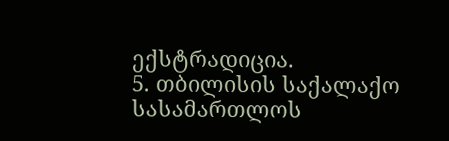ექსტრადიცია.
5. თბილისის საქალაქო სასამართლოს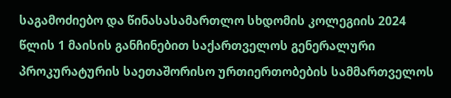საგამოძიებო და წინასასამართლო სხდომის კოლეგიის 2024 წლის 1 მაისის განჩინებით საქართველოს გენერალური პროკურატურის საეთაშორისო ურთიერთობების სამმართველოს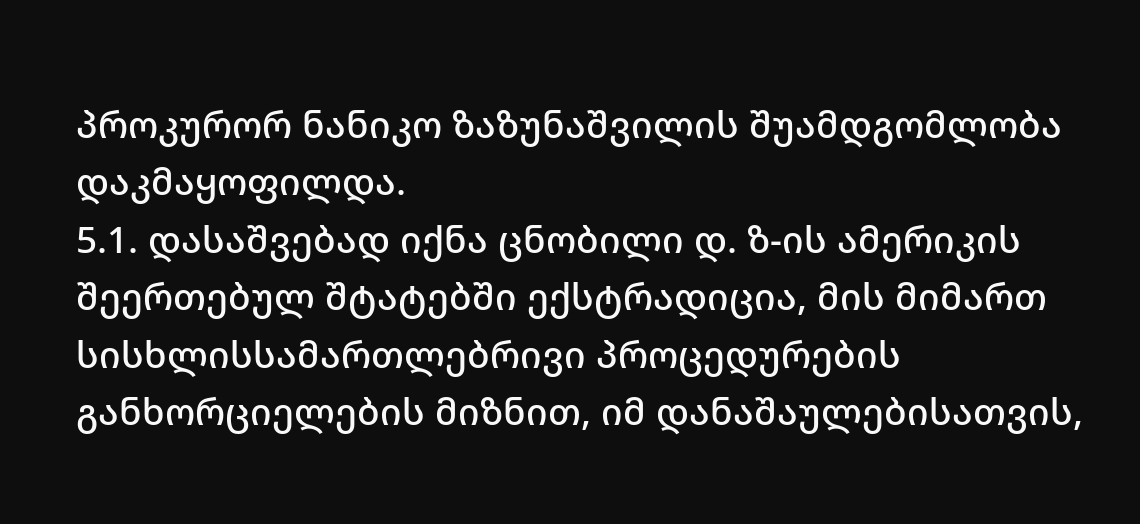პროკურორ ნანიკო ზაზუნაშვილის შუამდგომლობა დაკმაყოფილდა.
5.1. დასაშვებად იქნა ცნობილი დ. ზ-ის ამერიკის შეერთებულ შტატებში ექსტრადიცია, მის მიმართ სისხლისსამართლებრივი პროცედურების განხორციელების მიზნით, იმ დანაშაულებისათვის,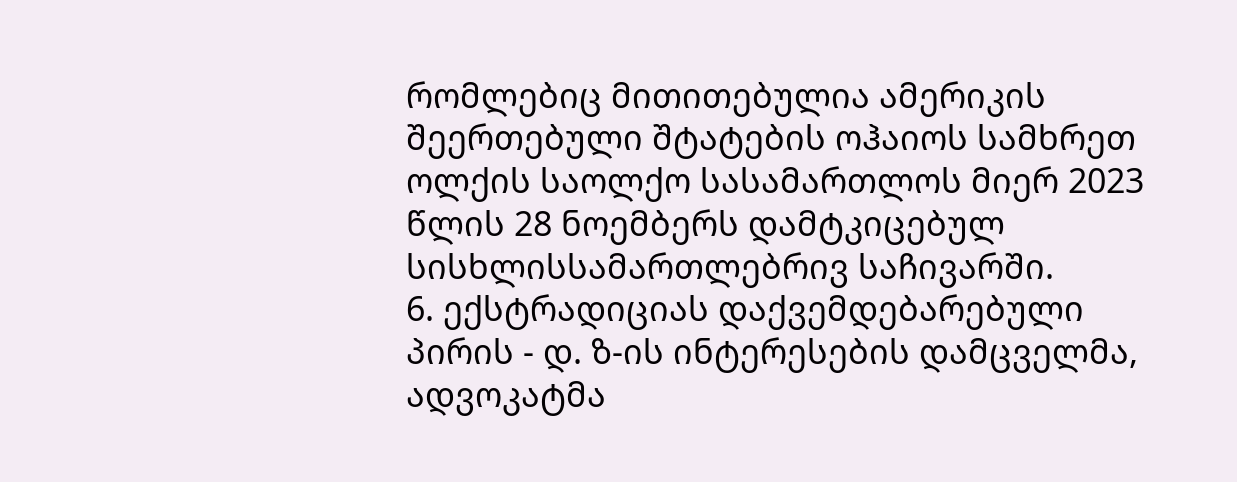რომლებიც მითითებულია ამერიკის შეერთებული შტატების ოჰაიოს სამხრეთ ოლქის საოლქო სასამართლოს მიერ 2023 წლის 28 ნოემბერს დამტკიცებულ სისხლისსამართლებრივ საჩივარში.
6. ექსტრადიციას დაქვემდებარებული პირის - დ. ზ-ის ინტერესების დამცველმა, ადვოკატმა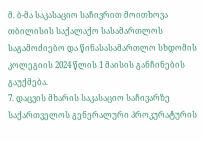მ. ბ-მა საკასაციო საჩივრით მოითხოვა თბილისის საქალაქო სასამართლოს საგამოძიებო და წინასასამართლო სხდომის კოლეგიის 2024 წლის 1 მაისის განჩინების გაუქმება.
7. დაცვის მხარის საკასაციო საჩივარზე საქართველოს გენერალური პროკურატურის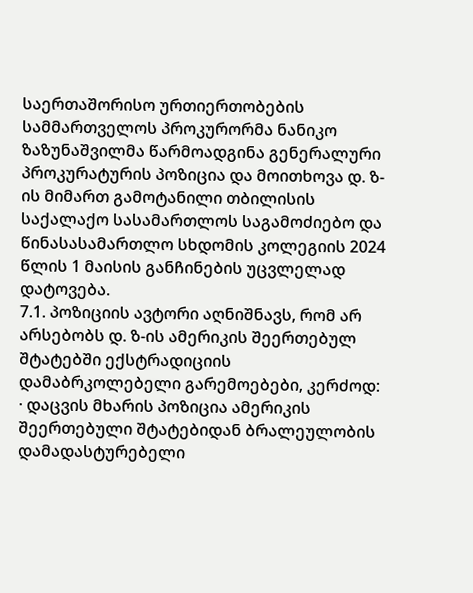საერთაშორისო ურთიერთობების სამმართველოს პროკურორმა ნანიკო ზაზუნაშვილმა წარმოადგინა გენერალური პროკურატურის პოზიცია და მოითხოვა დ. ზ-ის მიმართ გამოტანილი თბილისის საქალაქო სასამართლოს საგამოძიებო და წინასასამართლო სხდომის კოლეგიის 2024 წლის 1 მაისის განჩინების უცვლელად დატოვება.
7.1. პოზიციის ავტორი აღნიშნავს, რომ არ არსებობს დ. ზ-ის ამერიკის შეერთებულ შტატებში ექსტრადიციის დამაბრკოლებელი გარემოებები, კერძოდ:
· დაცვის მხარის პოზიცია ამერიკის შეერთებული შტატებიდან ბრალეულობის დამადასტურებელი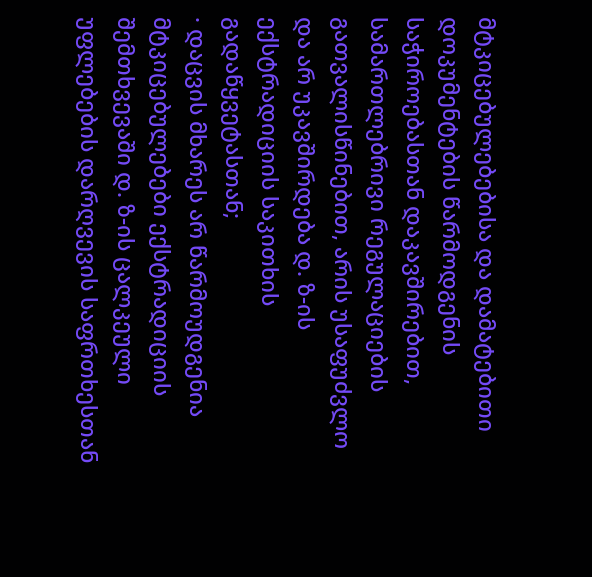მტკიცებულებებისა და დამატებითი დოკუმენტების წარმოდგენის საჭიროებასთან დაკავშირებით, სამართლებრივი რეგულაციების გათვალისწინებით, არის უსაფუძვლო და არ უკავშირდება დ. ზ-ის ექსტრადიციის საკითხის გადაწყვეტასთან;
· დაცვის მხარეს არ წარმოუდგენია მტკიცებულებები ექსტრადიციის შემთხვევაში დ. ზ-ის ცალკეული უფლებების დარღვევის საფრთხესთან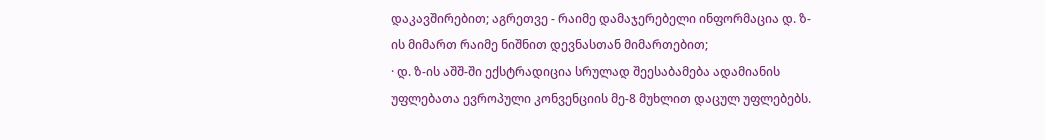დაკავშირებით; აგრეთვე - რაიმე დამაჯერებელი ინფორმაცია დ. ზ-ის მიმართ რაიმე ნიშნით დევნასთან მიმართებით;
· დ. ზ-ის აშშ-ში ექსტრადიცია სრულად შეესაბამება ადამიანის უფლებათა ევროპული კონვენციის მე-8 მუხლით დაცულ უფლებებს.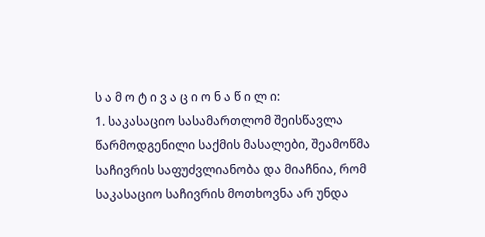ს ა მ ო ტ ი ვ ა ც ი ო ნ ა წ ი ლ ი:
1. საკასაციო სასამართლომ შეისწავლა წარმოდგენილი საქმის მასალები, შეამოწმა საჩივრის საფუძვლიანობა და მიაჩნია, რომ საკასაციო საჩივრის მოთხოვნა არ უნდა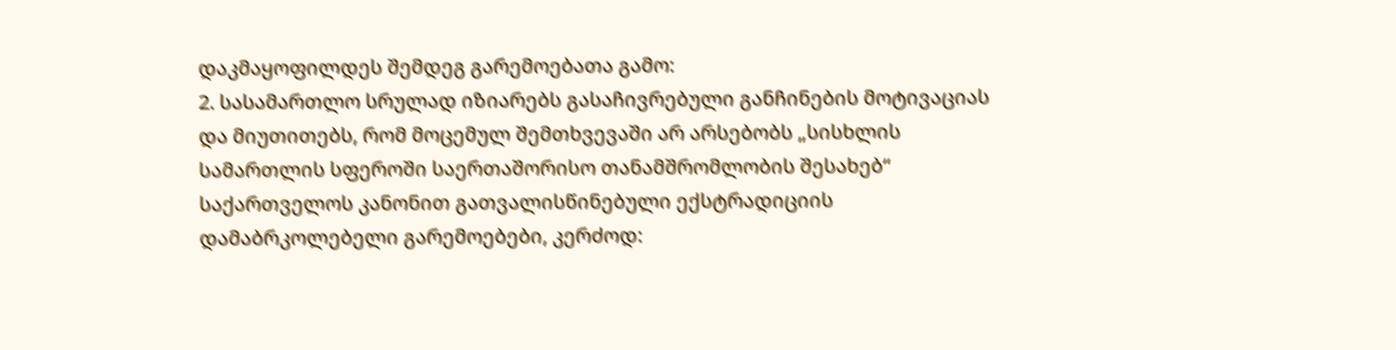დაკმაყოფილდეს შემდეგ გარემოებათა გამო:
2. სასამართლო სრულად იზიარებს გასაჩივრებული განჩინების მოტივაციას და მიუთითებს, რომ მოცემულ შემთხვევაში არ არსებობს „სისხლის სამართლის სფეროში საერთაშორისო თანამშრომლობის შესახებ“ საქართველოს კანონით გათვალისწინებული ექსტრადიციის დამაბრკოლებელი გარემოებები, კერძოდ: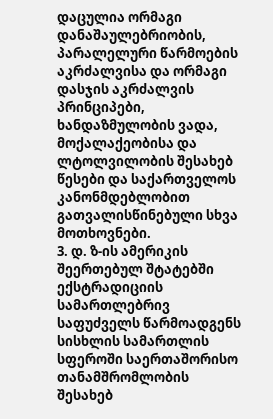დაცულია ორმაგი დანაშაულებრიობის, პარალელური წარმოების აკრძალვისა და ორმაგი დასჯის აკრძალვის პრინციპები, ხანდაზმულობის ვადა, მოქალაქეობისა და ლტოლვილობის შესახებ წესები და საქართველოს კანონმდებლობით გათვალისწინებული სხვა მოთხოვნები.
3. დ. ზ-ის ამერიკის შეერთებულ შტატებში ექსტრადიციის სამართლებრივ საფუძველს წარმოადგენს სისხლის სამართლის სფეროში საერთაშორისო თანამშრომლობის შესახებ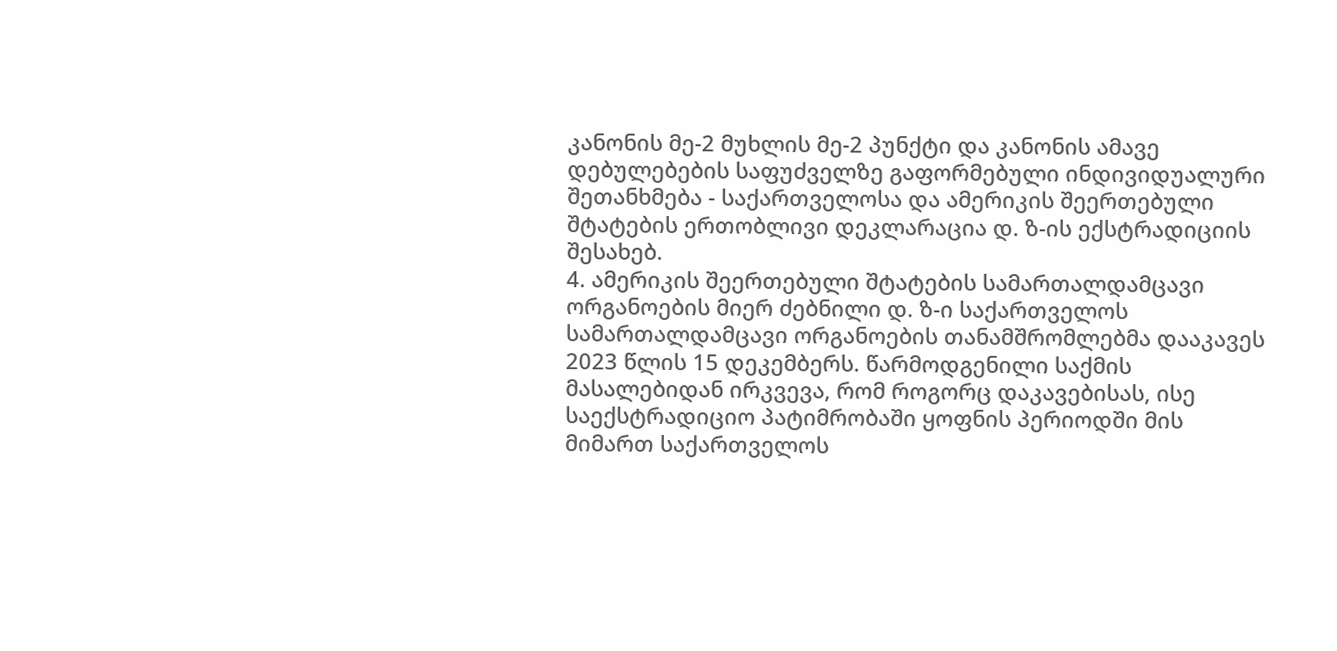კანონის მე-2 მუხლის მე-2 პუნქტი და კანონის ამავე დებულებების საფუძველზე გაფორმებული ინდივიდუალური შეთანხმება - საქართველოსა და ამერიკის შეერთებული შტატების ერთობლივი დეკლარაცია დ. ზ-ის ექსტრადიციის შესახებ.
4. ამერიკის შეერთებული შტატების სამართალდამცავი ორგანოების მიერ ძებნილი დ. ზ-ი საქართველოს სამართალდამცავი ორგანოების თანამშრომლებმა დააკავეს 2023 წლის 15 დეკემბერს. წარმოდგენილი საქმის მასალებიდან ირკვევა, რომ როგორც დაკავებისას, ისე საექსტრადიციო პატიმრობაში ყოფნის პერიოდში მის მიმართ საქართველოს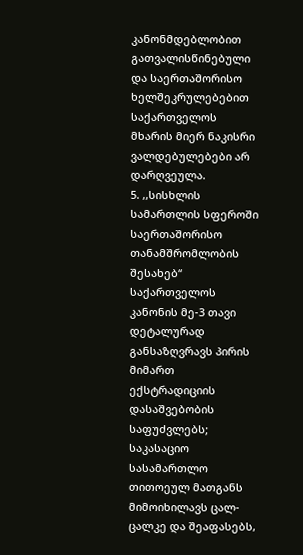კანონმდებლობით გათვალისწინებული და საერთაშორისო ხელშეკრულებებით საქართველოს მხარის მიერ ნაკისრი ვალდებულებები არ დარღვეულა.
5. ,,სისხლის სამართლის სფეროში საერთაშორისო თანამშრომლობის შესახებ‘‘ საქართველოს კანონის მე-3 თავი დეტალურად განსაზღვრავს პირის მიმართ ექსტრადიციის დასაშვებობის საფუძვლებს; საკასაციო სასამართლო თითოეულ მათგანს მიმოიხილავს ცალ-ცალკე და შეაფასებს,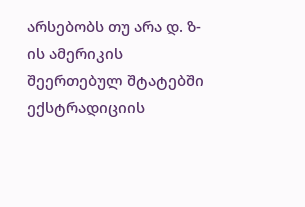არსებობს თუ არა დ. ზ-ის ამერიკის შეერთებულ შტატებში ექსტრადიციის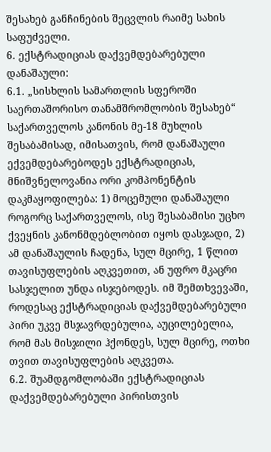შესახებ განჩინების შეცვლის რაიმე სახის საფუძველი.
6. ექსტრადიციას დაქვემდებარებული დანაშაული:
6.1. „სისხლის სამართლის სფეროში საერთაშორისო თანამშრომლობის შესახებ“ საქართველოს კანონის მე-18 მუხლის შესაბამისად, იმისათვის, რომ დანაშაული ექვემდებარებოდეს ექსტრადიციას, მნიშვნელოვანია ორი კომპონენტის დაკმაყოფილება: 1) მოცემული დანაშაული როგორც საქართველოს, ისე შესაბამისი უცხო ქვეყნის კანონმდებლობით იყოს დასჯადი, 2) ამ დანაშაულის ჩადენა, სულ მცირე, 1 წლით თავისუფლების აღკვეთით, ან უფრო მკაცრი სასჯელით უნდა ისჯებოდეს. იმ შემთხვევაში, როდესაც ექსტრადიციას დაქვემდებარებული პირი უკვე მსჯავრდებულია, აუცილებელია, რომ მას მისჯილი ჰქონდეს, სულ მცირე, ოთხი თვით თავისუფლების აღკვეთა.
6.2. შუამდგომლობაში ექსტრადიციას დაქვემდებარებული პირისთვის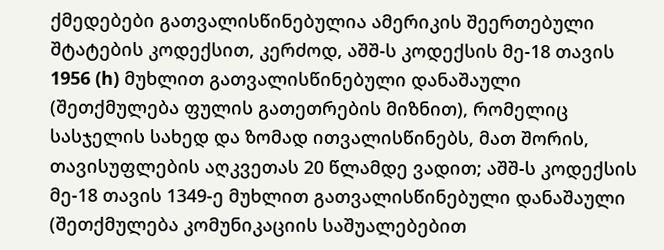ქმედებები გათვალისწინებულია ამერიკის შეერთებული შტატების კოდექსით, კერძოდ, აშშ-ს კოდექსის მე-18 თავის 1956 (h) მუხლით გათვალისწინებული დანაშაული (შეთქმულება ფულის გათეთრების მიზნით), რომელიც სასჯელის სახედ და ზომად ითვალისწინებს, მათ შორის, თავისუფლების აღკვეთას 20 წლამდე ვადით; აშშ-ს კოდექსის მე-18 თავის 1349-ე მუხლით გათვალისწინებული დანაშაული (შეთქმულება კომუნიკაციის საშუალებებით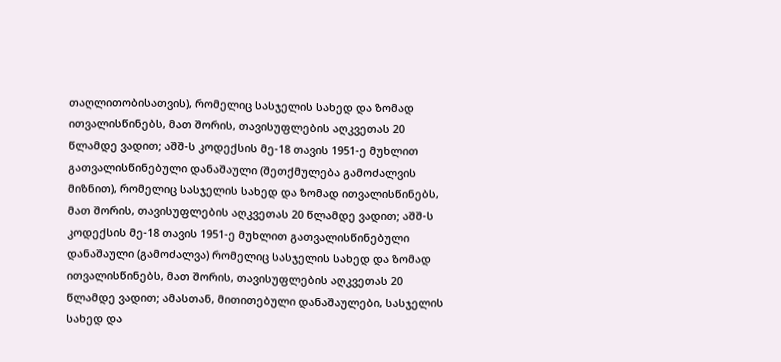თაღლითობისათვის), რომელიც სასჯელის სახედ და ზომად ითვალისწინებს, მათ შორის, თავისუფლების აღკვეთას 20 წლამდე ვადით; აშშ-ს კოდექსის მე-18 თავის 1951-ე მუხლით გათვალისწინებული დანაშაული (შეთქმულება გამოძალვის მიზნით), რომელიც სასჯელის სახედ და ზომად ითვალისწინებს, მათ შორის, თავისუფლების აღკვეთას 20 წლამდე ვადით; აშშ-ს კოდექსის მე-18 თავის 1951-ე მუხლით გათვალისწინებული დანაშაული (გამოძალვა) რომელიც სასჯელის სახედ და ზომად ითვალისწინებს, მათ შორის, თავისუფლების აღკვეთას 20 წლამდე ვადით; ამასთან, მითითებული დანაშაულები, სასჯელის სახედ და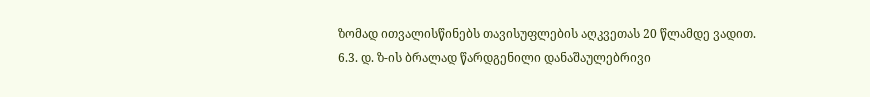ზომად ითვალისწინებს თავისუფლების აღკვეთას 20 წლამდე ვადით.
6.3. დ. ზ-ის ბრალად წარდგენილი დანაშაულებრივი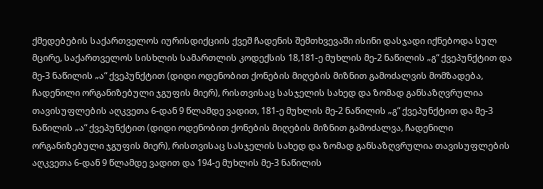ქმედებების საქართველოს იურისდიქციის ქვეშ ჩადენის შემთხვევაში ისინი დასჯადი იქნებოდა სულ მცირე, საქართველოს სისხლის სამართლის კოდექსის 18,181-ე მუხლის მე-2 ნაწილის „გ“ ქვეპუნქტით და მე-3 ნაწილის „ა“ ქვეპუნქტით (დიდი ოდენობით ქონების მიღების მიზნით გამოძალვის მომზადება, ჩადენილი ორგანიზებული ჯგუფის მიერ), რისთვისაც სასჯელის სახედ და ზომად განსაზღვრულია თავისუფლების აღკვეთა 6-დან 9 წლამდე ვადით, 181-ე მუხლის მე-2 ნაწილის „გ“ ქვეპუნქტით და მე-3 ნაწილის „ა“ ქვეპუნქტით (დიდი ოდენობით ქონების მიღების მიზნით გამოძალვა, ჩადენილი ორგანიზებული ჯგუფის მიერ), რისთვისაც სასჯელის სახედ და ზომად განსაზღვრულია თავისუფლების აღკვეთა 6-დან 9 წლამდე ვადით და 194-ე მუხლის მე-3 ნაწილის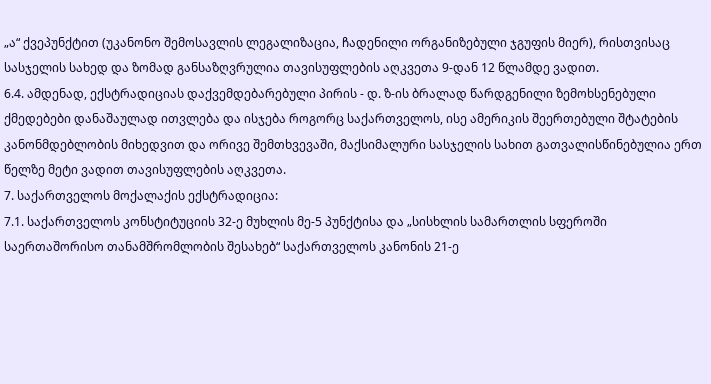„ა“ ქვეპუნქტით (უკანონო შემოსავლის ლეგალიზაცია, ჩადენილი ორგანიზებული ჯგუფის მიერ), რისთვისაც სასჯელის სახედ და ზომად განსაზღვრულია თავისუფლების აღკვეთა 9-დან 12 წლამდე ვადით.
6.4. ამდენად, ექსტრადიციას დაქვემდებარებული პირის - დ. ზ-ის ბრალად წარდგენილი ზემოხსენებული ქმედებები დანაშაულად ითვლება და ისჯება როგორც საქართველოს, ისე ამერიკის შეერთებული შტატების კანონმდებლობის მიხედვით და ორივე შემთხვევაში, მაქსიმალური სასჯელის სახით გათვალისწინებულია ერთ წელზე მეტი ვადით თავისუფლების აღკვეთა.
7. საქართველოს მოქალაქის ექსტრადიცია:
7.1. საქართველოს კონსტიტუციის 32-ე მუხლის მე-5 პუნქტისა და „სისხლის სამართლის სფეროში საერთაშორისო თანამშრომლობის შესახებ“ საქართველოს კანონის 21-ე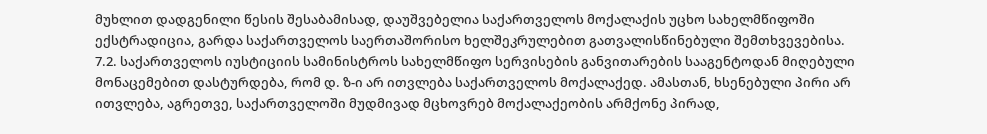მუხლით დადგენილი წესის შესაბამისად, დაუშვებელია საქართველოს მოქალაქის უცხო სახელმწიფოში ექსტრადიცია, გარდა საქართველოს საერთაშორისო ხელშეკრულებით გათვალისწინებული შემთხვევებისა.
7.2. საქართველოს იუსტიციის სამინისტროს სახელმწიფო სერვისების განვითარების სააგენტოდან მიღებული მონაცემებით დასტურდება, რომ დ. ზ-ი არ ითვლება საქართველოს მოქალაქედ. ამასთან, ხსენებული პირი არ ითვლება, აგრეთვე, საქართველოში მუდმივად მცხოვრებ მოქალაქეობის არმქონე პირად,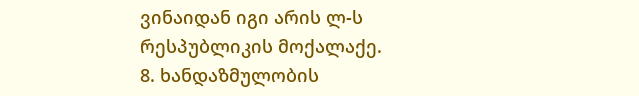ვინაიდან იგი არის ლ-ს რესპუბლიკის მოქალაქე.
8. ხანდაზმულობის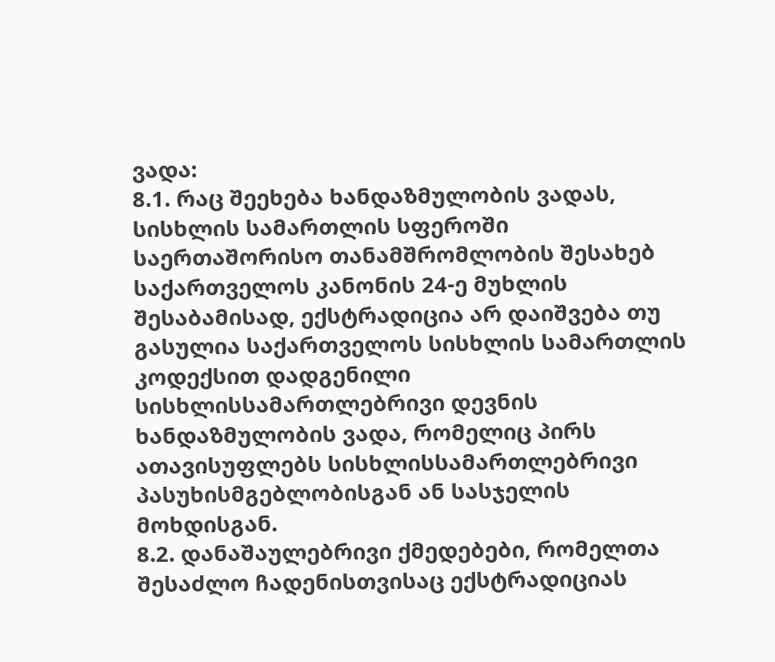ვადა:
8.1. რაც შეეხება ხანდაზმულობის ვადას, სისხლის სამართლის სფეროში საერთაშორისო თანამშრომლობის შესახებ საქართველოს კანონის 24-ე მუხლის შესაბამისად, ექსტრადიცია არ დაიშვება თუ გასულია საქართველოს სისხლის სამართლის კოდექსით დადგენილი სისხლისსამართლებრივი დევნის ხანდაზმულობის ვადა, რომელიც პირს ათავისუფლებს სისხლისსამართლებრივი პასუხისმგებლობისგან ან სასჯელის მოხდისგან.
8.2. დანაშაულებრივი ქმედებები, რომელთა შესაძლო ჩადენისთვისაც ექსტრადიციას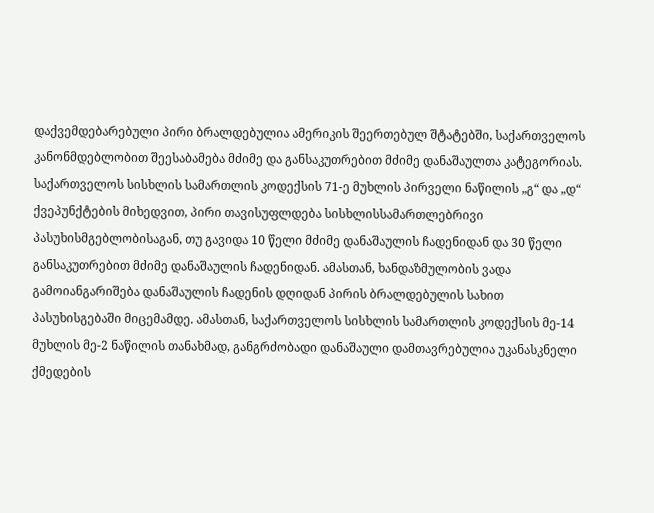დაქვემდებარებული პირი ბრალდებულია ამერიკის შეერთებულ შტატებში, საქართველოს კანონმდებლობით შეესაბამება მძიმე და განსაკუთრებით მძიმე დანაშაულთა კატეგორიას. საქართველოს სისხლის სამართლის კოდექსის 71-ე მუხლის პირველი ნაწილის „გ“ და „დ“ ქვეპუნქტების მიხედვით, პირი თავისუფლდება სისხლისსამართლებრივი პასუხისმგებლობისაგან, თუ გავიდა 10 წელი მძიმე დანაშაულის ჩადენიდან და 30 წელი განსაკუთრებით მძიმე დანაშაულის ჩადენიდან. ამასთან, ხანდაზმულობის ვადა გამოიანგარიშება დანაშაულის ჩადენის დღიდან პირის ბრალდებულის სახით პასუხისგებაში მიცემამდე. ამასთან, საქართველოს სისხლის სამართლის კოდექსის მე-14 მუხლის მე-2 ნაწილის თანახმად, განგრძობადი დანაშაული დამთავრებულია უკანასკნელი ქმედების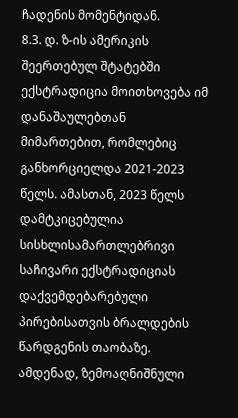ჩადენის მომენტიდან.
8.3. დ. ზ-ის ამერიკის შეერთებულ შტატებში ექსტრადიცია მოითხოვება იმ დანაშაულებთან მიმართებით, რომლებიც განხორციელდა 2021-2023 წელს. ამასთან, 2023 წელს დამტკიცებულია სისხლისამართლებრივი საჩივარი ექსტრადიციას დაქვემდებარებული პირებისათვის ბრალდების წარდგენის თაობაზე. ამდენად, ზემოაღნიშნული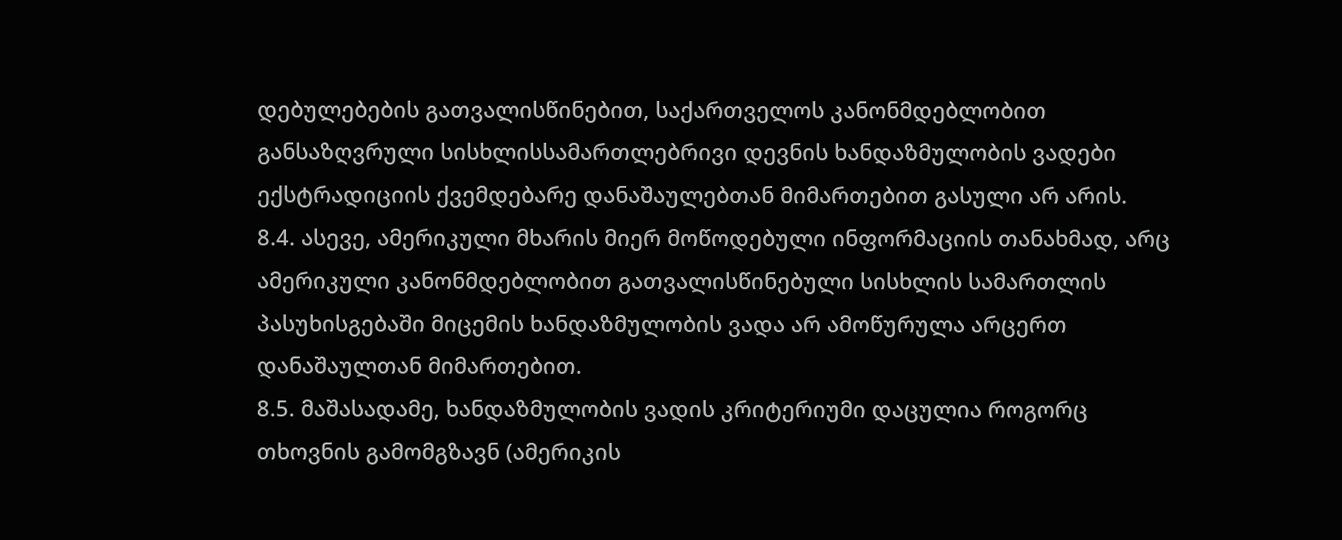დებულებების გათვალისწინებით, საქართველოს კანონმდებლობით განსაზღვრული სისხლისსამართლებრივი დევნის ხანდაზმულობის ვადები ექსტრადიციის ქვემდებარე დანაშაულებთან მიმართებით გასული არ არის.
8.4. ასევე, ამერიკული მხარის მიერ მოწოდებული ინფორმაციის თანახმად, არც ამერიკული კანონმდებლობით გათვალისწინებული სისხლის სამართლის პასუხისგებაში მიცემის ხანდაზმულობის ვადა არ ამოწურულა არცერთ დანაშაულთან მიმართებით.
8.5. მაშასადამე, ხანდაზმულობის ვადის კრიტერიუმი დაცულია როგორც თხოვნის გამომგზავნ (ამერიკის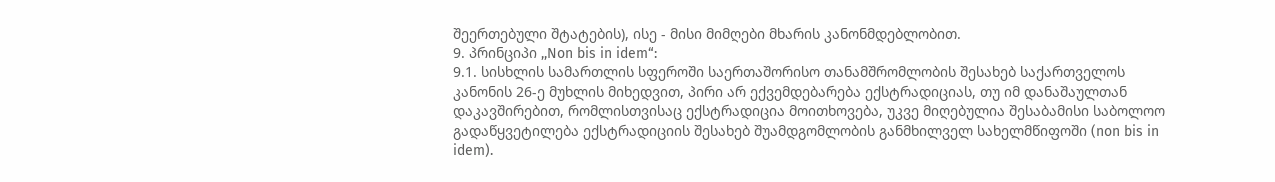შეერთებული შტატების), ისე - მისი მიმღები მხარის კანონმდებლობით.
9. პრინციპი ,,Non bis in idem“:
9.1. სისხლის სამართლის სფეროში საერთაშორისო თანამშრომლობის შესახებ საქართველოს კანონის 26-ე მუხლის მიხედვით, პირი არ ექვემდებარება ექსტრადიციას, თუ იმ დანაშაულთან დაკავშირებით, რომლისთვისაც ექსტრადიცია მოითხოვება, უკვე მიღებულია შესაბამისი საბოლოო გადაწყვეტილება ექსტრადიციის შესახებ შუამდგომლობის განმხილველ სახელმწიფოში (non bis in idem).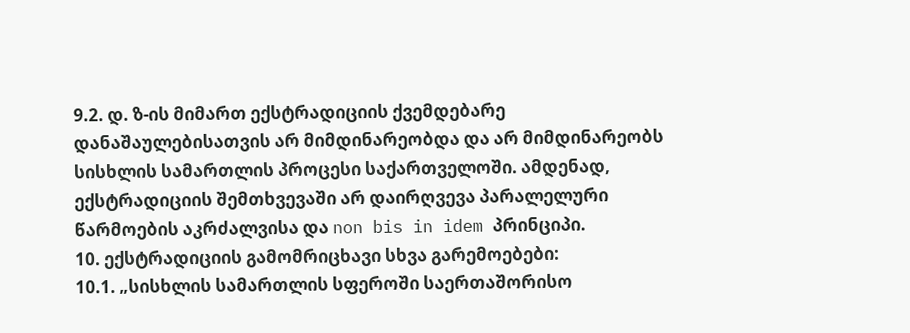9.2. დ. ზ-ის მიმართ ექსტრადიციის ქვემდებარე დანაშაულებისათვის არ მიმდინარეობდა და არ მიმდინარეობს სისხლის სამართლის პროცესი საქართველოში. ამდენად, ექსტრადიციის შემთხვევაში არ დაირღვევა პარალელური წარმოების აკრძალვისა და non bis in idem პრინციპი.
10. ექსტრადიციის გამომრიცხავი სხვა გარემოებები:
10.1. „სისხლის სამართლის სფეროში საერთაშორისო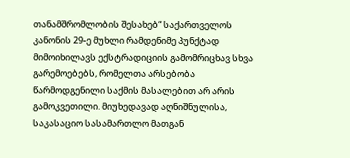თანამშრომლობის შესახებ“ საქართველოს კანონის 29-ე მუხლი რამდენიმე პუნქტად მიმოიხილავს ექსტრადიციის გამომრიცხავ სხვა გარემოებებს, რომელთა არსებობა წარმოდგენილი საქმის მასალებით არ არის გამოკვეთილი. მიუხედავად აღნიშნულისა, საკასაციო სასამართლო მათგან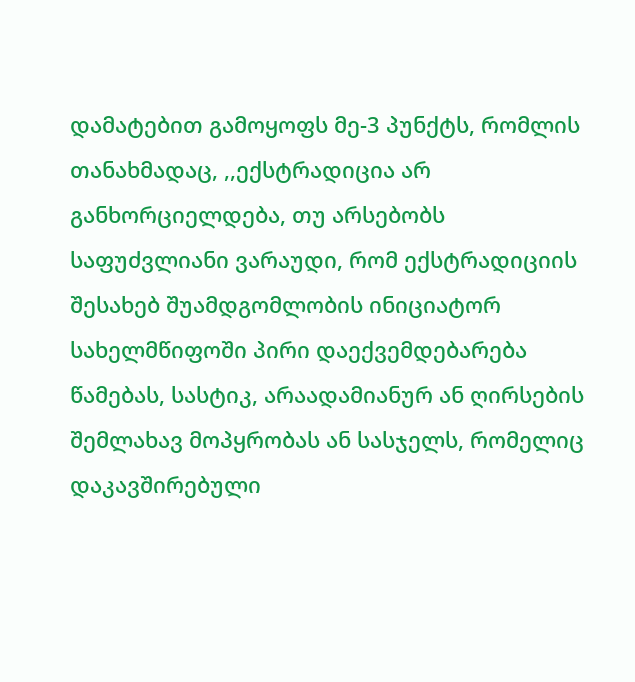დამატებით გამოყოფს მე-3 პუნქტს, რომლის თანახმადაც, ,,ექსტრადიცია არ განხორციელდება, თუ არსებობს საფუძვლიანი ვარაუდი, რომ ექსტრადიციის შესახებ შუამდგომლობის ინიციატორ სახელმწიფოში პირი დაექვემდებარება წამებას, სასტიკ, არაადამიანურ ან ღირსების შემლახავ მოპყრობას ან სასჯელს, რომელიც დაკავშირებული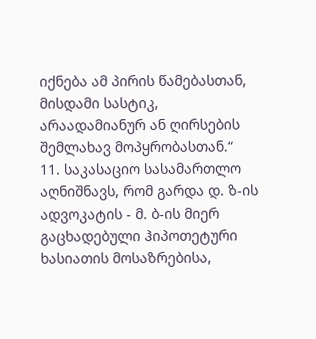იქნება ამ პირის წამებასთან, მისდამი სასტიკ, არაადამიანურ ან ღირსების შემლახავ მოპყრობასთან.“
11. საკასაციო სასამართლო აღნიშნავს, რომ გარდა დ. ზ-ის ადვოკატის - მ. ბ-ის მიერ გაცხადებული ჰიპოთეტური ხასიათის მოსაზრებისა,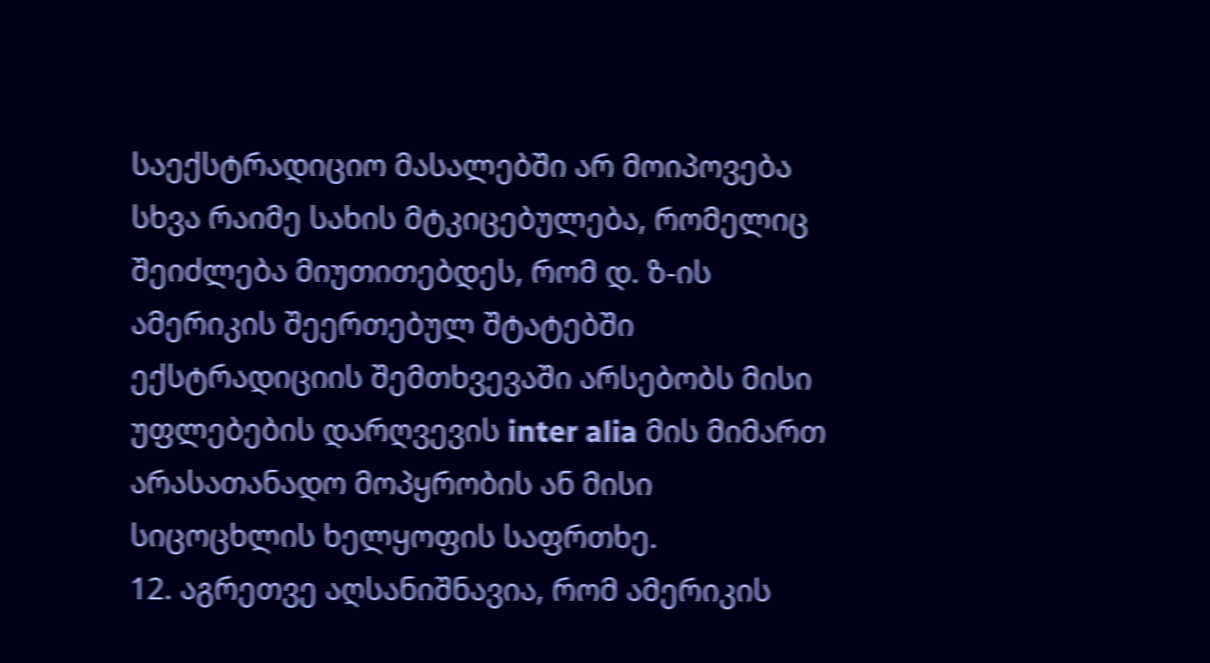საექსტრადიციო მასალებში არ მოიპოვება სხვა რაიმე სახის მტკიცებულება, რომელიც შეიძლება მიუთითებდეს, რომ დ. ზ-ის ამერიკის შეერთებულ შტატებში ექსტრადიციის შემთხვევაში არსებობს მისი უფლებების დარღვევის inter alia მის მიმართ არასათანადო მოპყრობის ან მისი სიცოცხლის ხელყოფის საფრთხე.
12. აგრეთვე აღსანიშნავია, რომ ამერიკის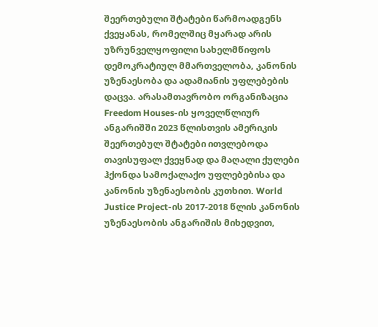შეერთებული შტატები წარმოადგენს ქვეყანას, რომელშიც მყარად არის უზრუნველყოფილი სახელმწიფოს დემოკრატიულ მმართველობა, კანონის უზენაესობა და ადამიანის უფლებების დაცვა. არასამთავრობო ორგანიზაცია Freedom Houses-ის ყოველწლიურ ანგარიშში 2023 წლისთვის ამერიკის შეერთებულ შტატები ითვლებოდა თავისუფალ ქვეყნად და მაღალი ქულები ჰქონდა სამოქალაქო უფლებებისა და კანონის უზენაესობის კუთხით. World Justice Project-ის 2017-2018 წლის კანონის უზენაესობის ანგარიშის მიხედვით,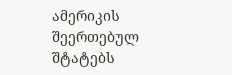ამერიკის შეერთებულ შტატებს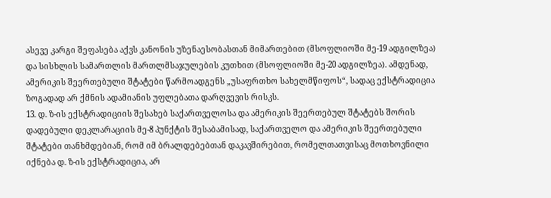ასევე კარგი შეფასება აქვს კანონის უზენაესობასთან მიმართებით (მსოფლიოში მე-19 ადგილზეა) და სისხლის სამართლის მართლმსაჯულების კუთხით (მსოფლიოში მე-20 ადგილზეა). ამდენად, ამერიკის შეერთებული შტატები წარმოადგენს „უსაფრთხო სახელმწიფოს“, სადაც ექსტრადიცია ზოგადად არ ქმნის ადამიანის უფლებათა დარღვევის რისკს.
13. დ. ზ-ის ექსტრადიციის შესახებ საქართველოსა და ამერიკის შეერთებულ შტატებს შორის დადებული დეკლარაციის მე-8 პუნქტის შესაბამისად, საქართველო და ამერიკის შეერთებული შტატები თანხმდებიან, რომ იმ ბრალდებებთან დაკავშირებით, რომელთათვისაც მოთხოვნილი იქნება დ. ზ-ის ექსტრადიცია, არ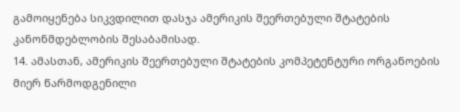გამოიყენება სიკვდილით დასჯა ამერიკის შეერთებული შტატების კანონმდებლობის შესაბამისად.
14. ამასთან, ამერიკის შეერთებული შტატების კომპეტენტური ორგანოების მიერ წარმოდგენილი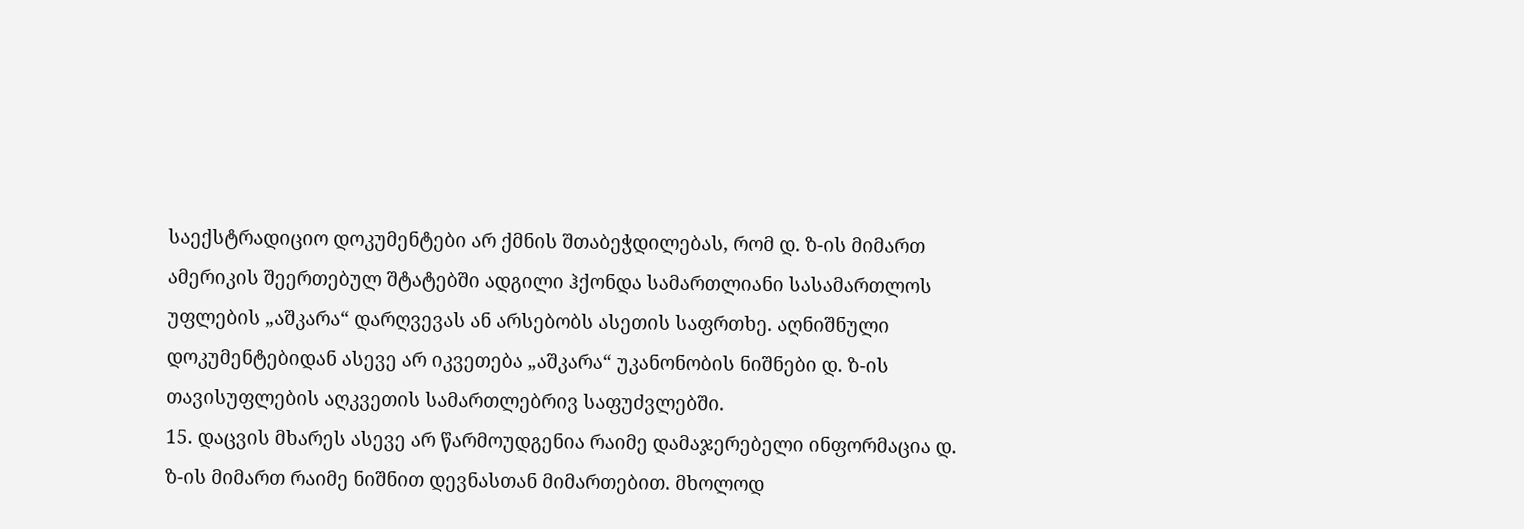საექსტრადიციო დოკუმენტები არ ქმნის შთაბეჭდილებას, რომ დ. ზ-ის მიმართ ამერიკის შეერთებულ შტატებში ადგილი ჰქონდა სამართლიანი სასამართლოს უფლების „აშკარა“ დარღვევას ან არსებობს ასეთის საფრთხე. აღნიშნული დოკუმენტებიდან ასევე არ იკვეთება „აშკარა“ უკანონობის ნიშნები დ. ზ-ის თავისუფლების აღკვეთის სამართლებრივ საფუძვლებში.
15. დაცვის მხარეს ასევე არ წარმოუდგენია რაიმე დამაჯერებელი ინფორმაცია დ. ზ-ის მიმართ რაიმე ნიშნით დევნასთან მიმართებით. მხოლოდ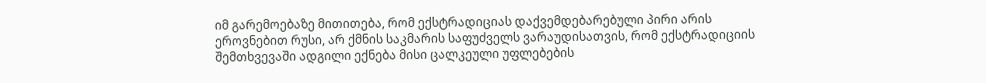იმ გარემოებაზე მითითება, რომ ექსტრადიციას დაქვემდებარებული პირი არის ეროვნებით რუსი, არ ქმნის საკმარის საფუძველს ვარაუდისათვის, რომ ექსტრადიციის შემთხვევაში ადგილი ექნება მისი ცალკეული უფლებების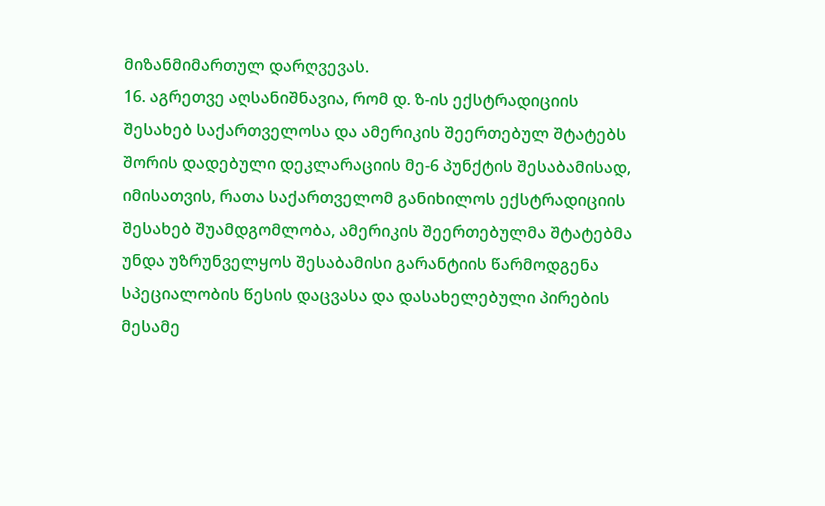მიზანმიმართულ დარღვევას.
16. აგრეთვე აღსანიშნავია, რომ დ. ზ-ის ექსტრადიციის შესახებ საქართველოსა და ამერიკის შეერთებულ შტატებს შორის დადებული დეკლარაციის მე-6 პუნქტის შესაბამისად, იმისათვის, რათა საქართველომ განიხილოს ექსტრადიციის შესახებ შუამდგომლობა, ამერიკის შეერთებულმა შტატებმა უნდა უზრუნველყოს შესაბამისი გარანტიის წარმოდგენა სპეციალობის წესის დაცვასა და დასახელებული პირების მესამე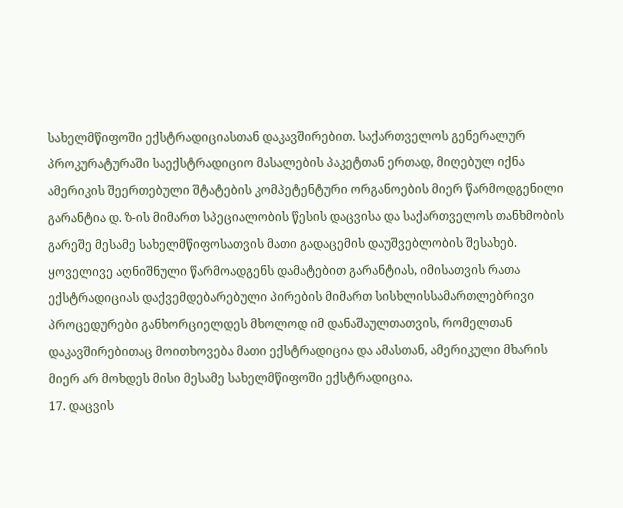სახელმწიფოში ექსტრადიციასთან დაკავშირებით. საქართველოს გენერალურ პროკურატურაში საექსტრადიციო მასალების პაკეტთან ერთად, მიღებულ იქნა ამერიკის შეერთებული შტატების კომპეტენტური ორგანოების მიერ წარმოდგენილი გარანტია დ. ზ-ის მიმართ სპეციალობის წესის დაცვისა და საქართველოს თანხმობის გარეშე მესამე სახელმწიფოსათვის მათი გადაცემის დაუშვებლობის შესახებ. ყოველივე აღნიშნული წარმოადგენს დამატებით გარანტიას, იმისათვის რათა ექსტრადიციას დაქვემდებარებული პირების მიმართ სისხლისსამართლებრივი პროცედურები განხორციელდეს მხოლოდ იმ დანაშაულთათვის, რომელთან დაკავშირებითაც მოითხოვება მათი ექსტრადიცია და ამასთან, ამერიკული მხარის მიერ არ მოხდეს მისი მესამე სახელმწიფოში ექსტრადიცია.
17. დაცვის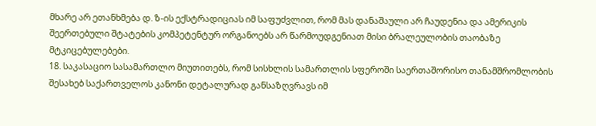მხარე არ ეთანხმება დ. ზ-ის ექსტრადიციას იმ საფუძვლით, რომ მას დანაშაული არ ჩაუდენია და ამერიკის შეერთებული შტატების კომპეტენტურ ორგანოებს არ წარმოუდგენიათ მისი ბრალეულობის თაობაზე მტკიცებულებები.
18. საკასაციო სასამართლო მიუთითებს, რომ სისხლის სამართლის სფეროში საერთაშორისო თანამშრომლობის შესახებ საქართველოს კანონი დეტალურად განსაზღვრავს იმ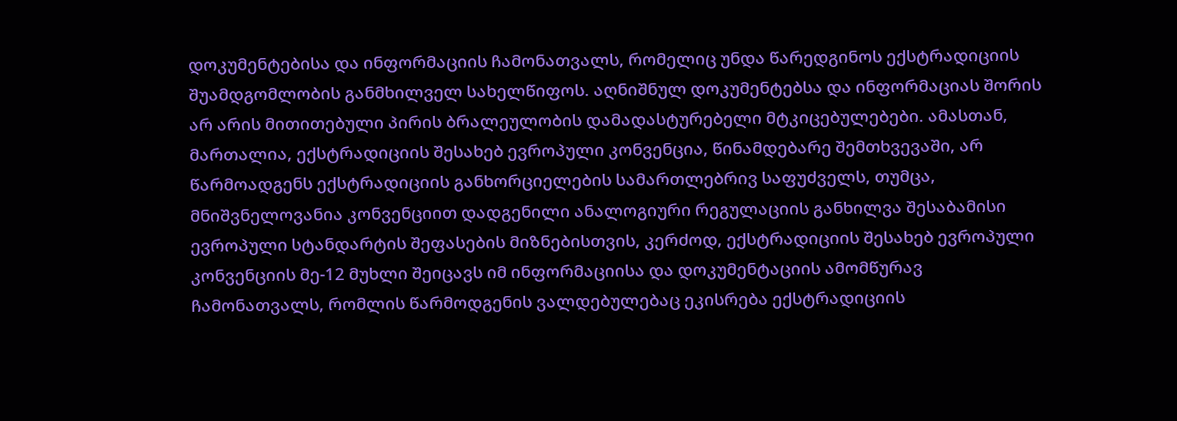დოკუმენტებისა და ინფორმაციის ჩამონათვალს, რომელიც უნდა წარედგინოს ექსტრადიციის შუამდგომლობის განმხილველ სახელწიფოს. აღნიშნულ დოკუმენტებსა და ინფორმაციას შორის არ არის მითითებული პირის ბრალეულობის დამადასტურებელი მტკიცებულებები. ამასთან, მართალია, ექსტრადიციის შესახებ ევროპული კონვენცია, წინამდებარე შემთხვევაში, არ წარმოადგენს ექსტრადიციის განხორციელების სამართლებრივ საფუძველს, თუმცა, მნიშვნელოვანია კონვენციით დადგენილი ანალოგიური რეგულაციის განხილვა შესაბამისი ევროპული სტანდარტის შეფასების მიზნებისთვის, კერძოდ, ექსტრადიციის შესახებ ევროპული კონვენციის მე-12 მუხლი შეიცავს იმ ინფორმაციისა და დოკუმენტაციის ამომწურავ ჩამონათვალს, რომლის წარმოდგენის ვალდებულებაც ეკისრება ექსტრადიციის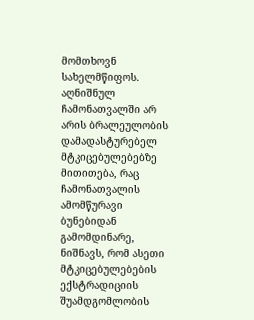მომთხოვნ სახელმწიფოს. აღნიშნულ ჩამონათვალში არ არის ბრალეულობის დამადასტურებელ მტკიცებულებებზე მითითება, რაც ჩამონათვალის ამომწურავი ბუნებიდან გამომდინარე, ნიშნავს, რომ ასეთი მტკიცებულებების ექსტრადიციის შუამდგომლობის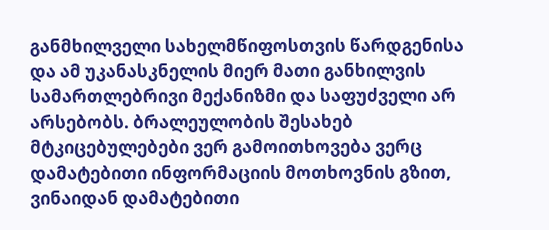განმხილველი სახელმწიფოსთვის წარდგენისა და ამ უკანასკნელის მიერ მათი განხილვის სამართლებრივი მექანიზმი და საფუძველი არ არსებობს. ბრალეულობის შესახებ მტკიცებულებები ვერ გამოითხოვება ვერც დამატებითი ინფორმაციის მოთხოვნის გზით, ვინაიდან დამატებითი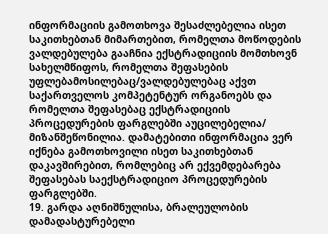ინფორმაციის გამოთხოვა შესაძლებელია ისეთ საკითხებთან მიმართებით, რომელთა მოწოდების ვალდებულება გააჩნია ექსტრადიციის მომთხოვნ სახელმწიფოს, რომელთა შეფასების უფლებამოსილებაც/ვალდებულებაც აქვთ საქართველოს კომპეტენტურ ორგანოებს და რომელთა შეფასებაც ექსტრადიციის პროცედურების ფარგლებში აუცილებელია/ მიზანშეწონილია. დამატებითი ინფორმაცია ვერ იქნება გამოთხოვილი ისეთ საკითხებთან დაკავშირებით, რომლებიც არ ექვემდებარება შეფასებას საექსტრადიციო პროცედურების ფარგლებში.
19. გარდა აღნიშნულისა, ბრალეულობის დამადასტურებელი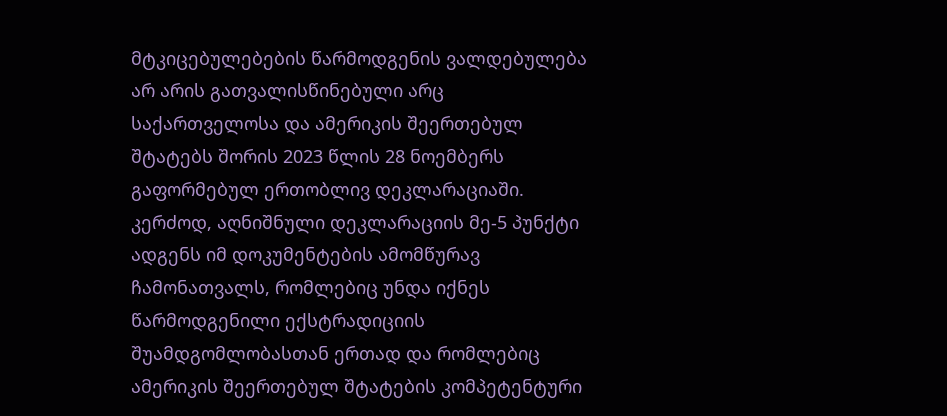მტკიცებულებების წარმოდგენის ვალდებულება არ არის გათვალისწინებული არც საქართველოსა და ამერიკის შეერთებულ შტატებს შორის 2023 წლის 28 ნოემბერს გაფორმებულ ერთობლივ დეკლარაციაში. კერძოდ, აღნიშნული დეკლარაციის მე-5 პუნქტი ადგენს იმ დოკუმენტების ამომწურავ ჩამონათვალს, რომლებიც უნდა იქნეს წარმოდგენილი ექსტრადიციის შუამდგომლობასთან ერთად და რომლებიც ამერიკის შეერთებულ შტატების კომპეტენტური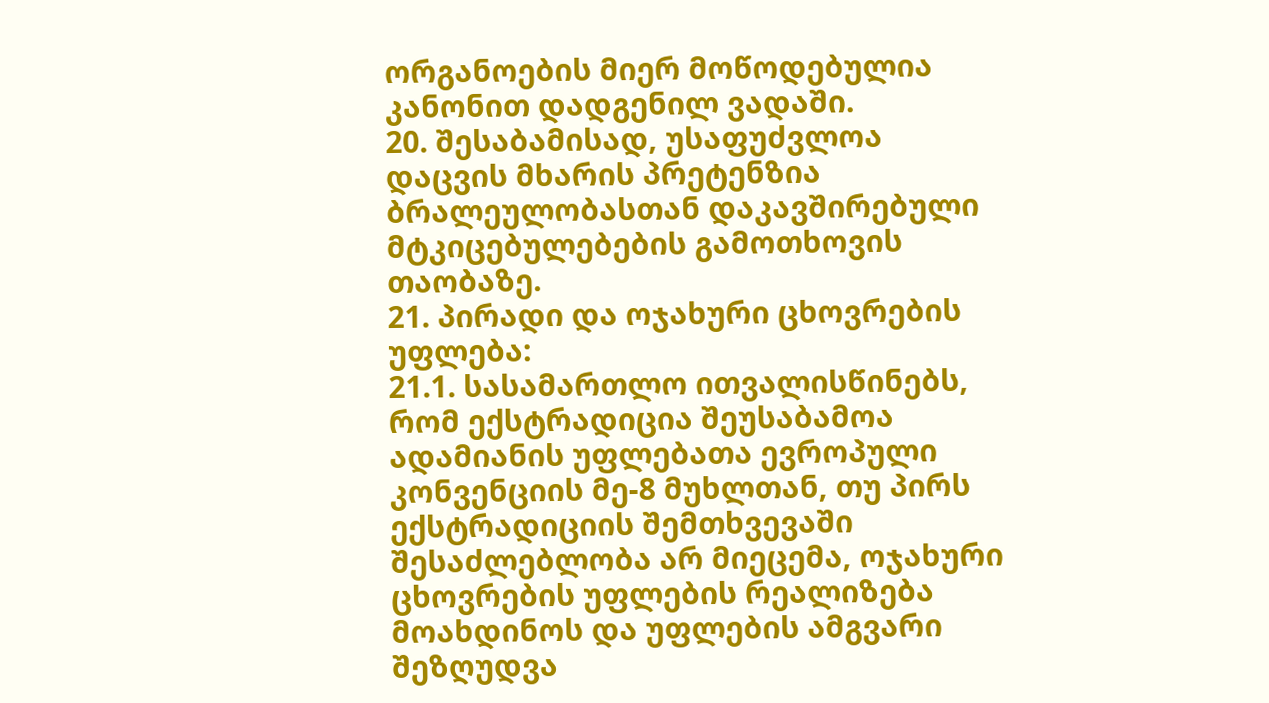ორგანოების მიერ მოწოდებულია კანონით დადგენილ ვადაში.
20. შესაბამისად, უსაფუძვლოა დაცვის მხარის პრეტენზია ბრალეულობასთან დაკავშირებული მტკიცებულებების გამოთხოვის თაობაზე.
21. პირადი და ოჯახური ცხოვრების უფლება:
21.1. სასამართლო ითვალისწინებს, რომ ექსტრადიცია შეუსაბამოა ადამიანის უფლებათა ევროპული კონვენციის მე-8 მუხლთან, თუ პირს ექსტრადიციის შემთხვევაში შესაძლებლობა არ მიეცემა, ოჯახური ცხოვრების უფლების რეალიზება მოახდინოს და უფლების ამგვარი შეზღუდვა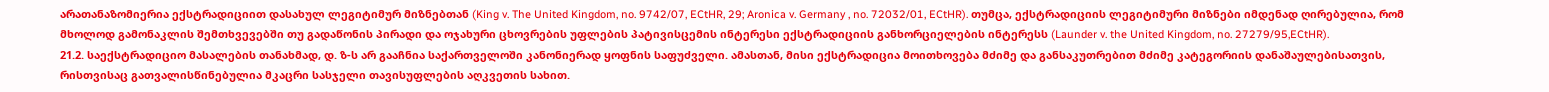არათანაზომიერია ექსტრადიციით დასახულ ლეგიტიმურ მიზნებთან (King v. The United Kingdom, no. 9742/07, ECtHR, 29; Aronica v. Germany , no. 72032/01, ECtHR). თუმცა, ექსტრადიციის ლეგიტიმური მიზნები იმდენად ღირებულია, რომ მხოლოდ გამონაკლის შემთხვევებში თუ გადაწონის პირადი და ოჯახური ცხოვრების უფლების პატივისცემის ინტერესი ექსტრადიციის განხორციელების ინტერესს (Launder v. the United Kingdom, no. 27279/95,ECtHR).
21.2. საექსტრადიციო მასალების თანახმად, დ. ზ-ს არ გააჩნია საქართველოში კანონიერად ყოფნის საფუძველი. ამასთან, მისი ექსტრადიცია მოითხოვება მძიმე და განსაკუთრებით მძიმე კატეგორიის დანაშაულებისათვის, რისთვისაც გათვალისწინებულია მკაცრი სასჯელი თავისუფლების აღკვეთის სახით.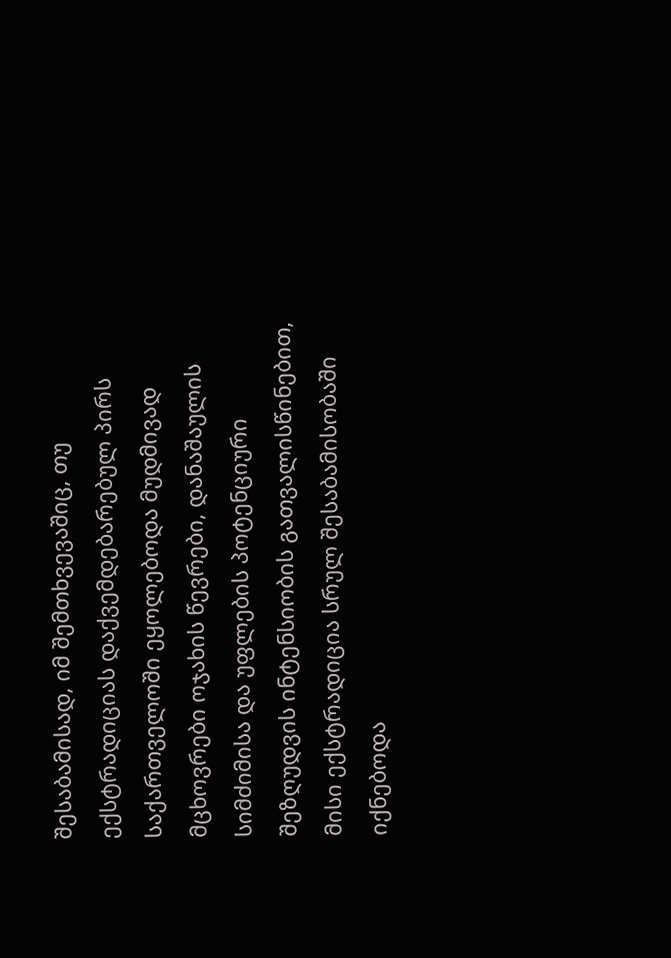შესაბამისად, იმ შემთხვევაშიც, თუ ექსტრადიციას დაქვემდებარებულ პირს საქართველოში ეყოლებოდა მუდმივად მცხოვრები ოჯახის წევრები, დანაშაულის სიმძიმისა და უფლების პოტენციური შეზღუდვის ინტენსიობის გათვალისწინებით, მისი ექსტრადიცია სრულ შესაბამისობაში იქნებოდა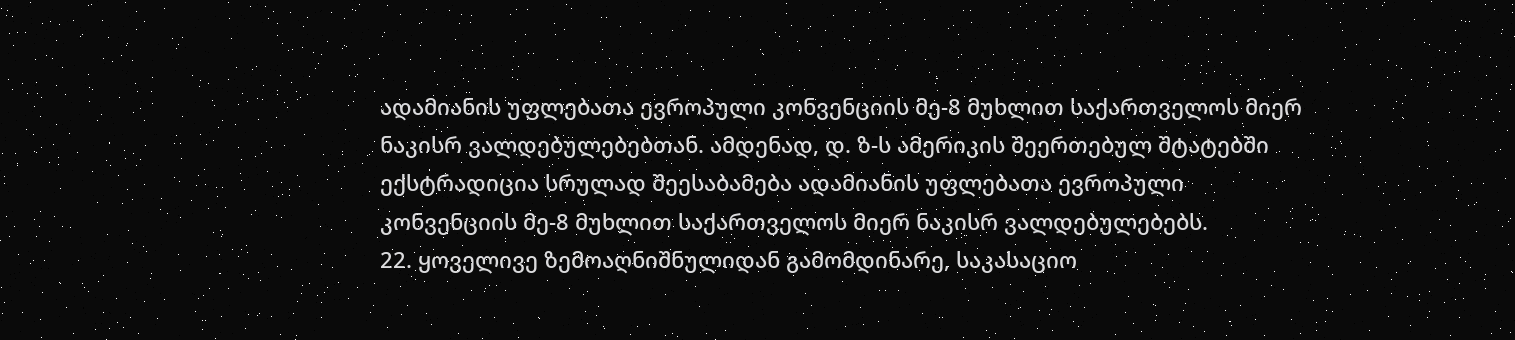ადამიანის უფლებათა ევროპული კონვენციის მე-8 მუხლით საქართველოს მიერ ნაკისრ ვალდებულებებთან. ამდენად, დ. ზ-ს ამერიკის შეერთებულ შტატებში ექსტრადიცია სრულად შეესაბამება ადამიანის უფლებათა ევროპული კონვენციის მე-8 მუხლით საქართველოს მიერ ნაკისრ ვალდებულებებს.
22. ყოველივე ზემოაღნიშნულიდან გამომდინარე, საკასაციო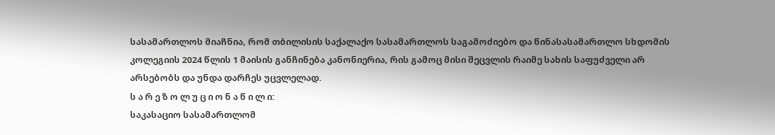სასამართლოს მიაჩნია, რომ თბილისის საქალაქო სასამართლოს საგამოძიებო და წინასასამართლო სხდომის კოლეგიის 2024 წლის 1 მაისის განჩინება კანონიერია, რის გამოც მისი შეცვლის რაიმე სახის საფუძველი არ არსებობს და უნდა დარჩეს უცვლელად.
ს ა რ ე ზ ო ლ უ ც ი ო ნ ა წ ი ლ ი:
საკასაციო სასამართლომ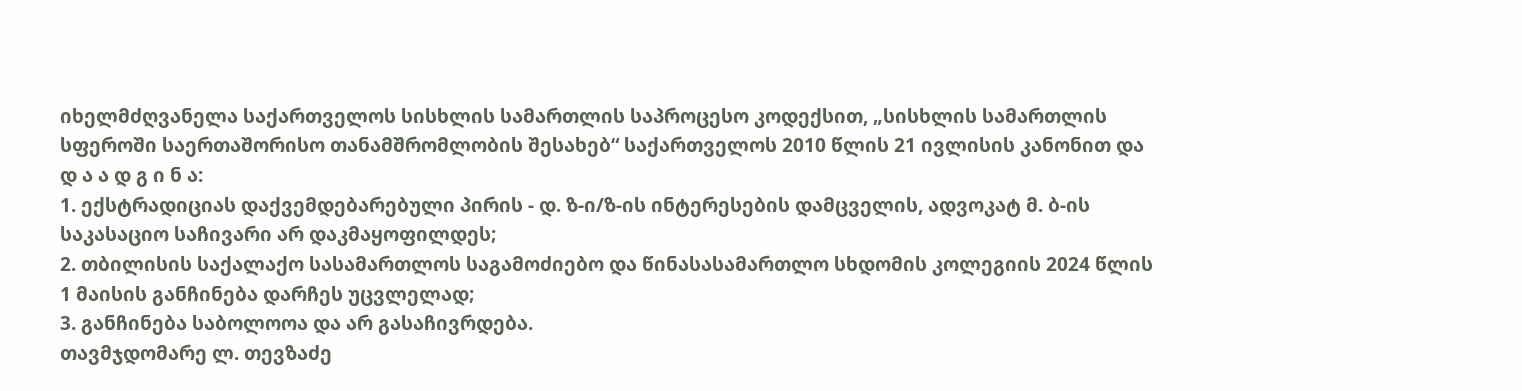იხელმძღვანელა საქართველოს სისხლის სამართლის საპროცესო კოდექსით, „სისხლის სამართლის სფეროში საერთაშორისო თანამშრომლობის შესახებ“ საქართველოს 2010 წლის 21 ივლისის კანონით და
დ ა ა დ გ ი ნ ა:
1. ექსტრადიციას დაქვემდებარებული პირის - დ. ზ-ი/ზ-ის ინტერესების დამცველის, ადვოკატ მ. ბ-ის საკასაციო საჩივარი არ დაკმაყოფილდეს;
2. თბილისის საქალაქო სასამართლოს საგამოძიებო და წინასასამართლო სხდომის კოლეგიის 2024 წლის 1 მაისის განჩინება დარჩეს უცვლელად;
3. განჩინება საბოლოოა და არ გასაჩივრდება.
თავმჯდომარე ლ. თევზაძე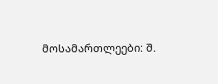მოსამართლეები: შ.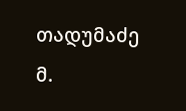თადუმაძე
მ.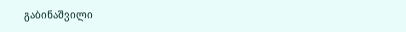გაბინაშვილი